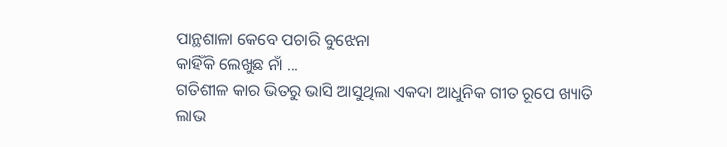ପାନ୍ଥଶାଳା କେବେ ପଚାରି ବୁଝେନା
କାହିଁକି ଲେଖୁଛ ନାଁ ...
ଗତିଶୀଳ କାର ଭିତରୁ ଭାସି ଆସୁଥିଲା ଏକଦା ଆଧୁନିକ ଗୀତ ରୂପେ ଖ୍ୟାତି ଲାଭ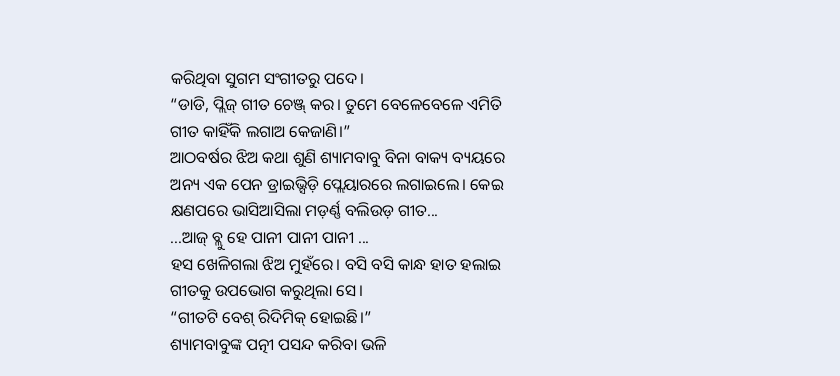କରିଥିବା ସୁଗମ ସଂଗୀତରୁ ପଦେ।
“ଡାଡି, ପ୍ଲିଜ୍ ଗୀତ ଚେଞ୍ଜ୍ କର। ତୁମେ ବେଳେବେଳେ ଏମିତି ଗୀତ କାହିଁକି ଲଗାଅ କେଜାଣି।”
ଆଠବର୍ଷର ଝିଅ କଥା ଶୁଣି ଶ୍ୟାମବାବୁ ବିନା ବାକ୍ୟ ବ୍ୟୟରେ ଅନ୍ୟ ଏକ ପେନ ଡ୍ରାଇଭ୍ସିଡ଼ି ପ୍ଲେୟାରରେ ଲଗାଇଲେ। କେଇ କ୍ଷଣପରେ ଭାସିଆସିଲା ମଡ଼ର୍ଣ୍ଣ ବଲିଉଡ଼ ଗୀତ...
...ଆଜ୍ ବ୍ଲୁ ହେ ପାନୀ ପାନୀ ପାନୀ ...
ହସ ଖେଳିଗଲା ଝିଅ ମୁହଁରେ। ବସି ବସି କାନ୍ଧ ହାତ ହଲାଇ ଗୀତକୁ ଉପଭୋଗ କରୁଥିଲା ସେ।
“ଗୀତଟି ବେଶ୍ ରିଦିମିକ୍ ହୋଇଛି।”
ଶ୍ୟାମବାବୁଙ୍କ ପତ୍ନୀ ପସନ୍ଦ କରିବା ଭଳି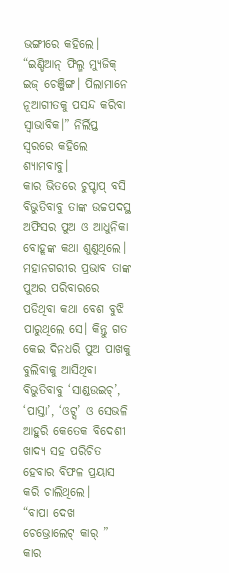ଭଙ୍ଗୀରେ କହିଲେ।
“ଇଣ୍ଡିଆନ୍ ଫିଲ୍ମ ମ୍ୟୁଜିକ୍ ଇଜ୍ ଚେଞ୍ଜିଙ୍ଗ। ପିଲାମାନେ ନୂଆଗୀତକୁ ପସନ୍ଦ କରିବା ସ୍ୱାଭାବିକ।” ନିର୍ଲିପ୍ତ ସ୍ୱରରେ କହିଲେ ଶ୍ୟାମବାବୁ।
କାର ଭିତରେ ଚୁପ୍ଚାପ୍ ବସି ବିଭୁତିବାବୁ ତାଙ୍କ ଉଚ୍ଚପଦସ୍ଥ ଅଫିସର ପୁଅ ଓ ଆଧୁନିକା ବୋହୂଙ୍କ କଥା ଶୁଣୁଥିଲେ। ମହାନଗରୀର ପ୍ରଭାବ ତାଙ୍କ ପୁଅର ପରିବାରରେ ପଡିଥିବା କଥା ବେଶ ବୁଝି ପାରୁଥିଲେ ସେ। କିନ୍ତୁ ଗତ କେଇ ଦିନଧରି ପୁଅ ପାଖକୁ ବୁଲିବାକୁ ଆସିଥିବା ବିଭୁତିବାବୁ ‘ସାଣ୍ଡଉଇଚ୍’, ‘ପାସ୍ତା’, ‘ଓଟ୍ସ’ ଓ ସେଭଳି ଆହୁରି କେତେକ ବିଦେଶୀ ଖାଦ୍ୟ ସହ ପରିଚିତ ହେବାର ବିଫଳ ପ୍ରୟାସ କରି ଚାଲିଥିଲେ।
“ବାପା ଦେଖ ଚେଭ୍ରୋଲେଟ୍ କାର୍ ”
କାର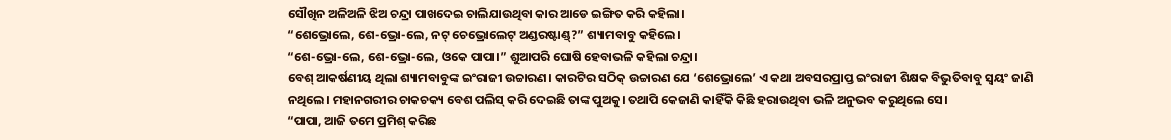ସୌଖିନ ଅଳିଅଳି ଝିଅ ଚନ୍ଦ୍ରା ପାଖଦେଇ ଚାଲିଯାଉଥିବା କାର ଆଡେ ଇଙ୍ଗିତ କରି କହିଲା।
“ଶେଭ୍ରୋଲେ, ଶେ-ଭ୍ରୋ-ଲେ, ନଟ୍ ଚେଭ୍ରୋଲେଟ୍ ଅଣ୍ଡରଷ୍ଟାଣ୍ଡ୍?” ଶ୍ୟାମବାବୁ କହିଲେ।
“ଶେ-ଭ୍ରୋ-ଲେ, ଶେ-ଭ୍ରୋ-ଲେ, ଓକେ ପାପା।” ଶୁଆପରି ଘୋଷି ହେବାଭଳି କହିଲା ଚନ୍ଦ୍ରା।
ବେଶ୍ ଆକର୍ଷଣୀୟ ଥିଲା ଶ୍ୟାମବାବୁଙ୍କ ଇଂରାଜୀ ଉଚ୍ଚାରଣ। କାରଟିର ସଠିକ୍ ଉଚ୍ଚାରଣ ଯେ ‘ଶେଭ୍ରୋଲେ’ ଏ କଥା ଅବସରପ୍ରାପ୍ତ ଇଂରାଜୀ ଶିକ୍ଷକ ବିଭୁତିବାବୁ ସ୍ୱୟଂ ଜାଣି ନଥିଲେ। ମହାନଗରୀର ଚାକଚକ୍ୟ ବେଶ ପଲିସ୍ କରି ଦେଇଛି ତାଙ୍କ ପୁଅକୁ। ତଥାପି କେଜାଣି କାହିଁକି କିଛି ହରାଉଥିବା ଭଳି ଅନୁଭବ କରୁଥିଲେ ସେ।
“ପାପା, ଆଜି ତମେ ପ୍ରମିଶ୍ କରିଛ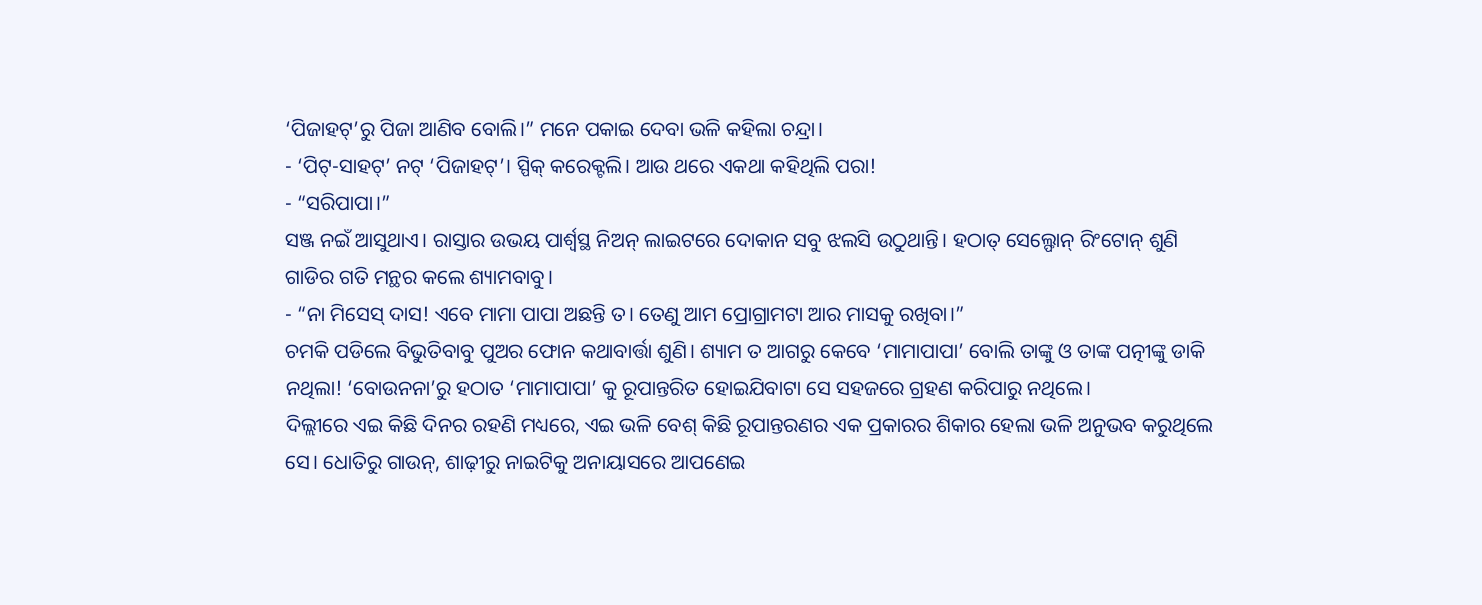‘ପିଜାହଟ୍’ରୁ ପିଜା ଆଣିବ ବୋଲି।” ମନେ ପକାଇ ଦେବା ଭଳି କହିଲା ଚନ୍ଦ୍ରା।
- ‘ପିଟ୍-ସାହଟ୍’ ନଟ୍ ‘ପିଜାହଟ୍’। ସ୍ପିକ୍ କରେକ୍ଟଲି। ଆଉ ଥରେ ଏକଥା କହିଥିଲି ପରା!
- “ସରିପାପା।”
ସଞ୍ଜ ନଇଁ ଆସୁଥାଏ। ରାସ୍ତାର ଉଭୟ ପାର୍ଶ୍ବସ୍ଥ ନିଅନ୍ ଲାଇଟରେ ଦୋକାନ ସବୁ ଝଲସି ଉଠୁଥାନ୍ତି। ହଠାତ୍ ସେଲ୍ଫୋନ୍ ରିଂଟୋନ୍ ଶୁଣି ଗାଡିର ଗତି ମନ୍ଥର କଲେ ଶ୍ୟାମବାବୁ।
- “ନା ମିସେସ୍ ଦାସ! ଏବେ ମାମା ପାପା ଅଛନ୍ତି ତ। ତେଣୁ ଆମ ପ୍ରୋଗ୍ରାମଟା ଆର ମାସକୁ ରଖିବା।”
ଚମକି ପଡିଲେ ବିଭୁତିବାବୁ ପୁଅର ଫୋନ କଥାବାର୍ତ୍ତା ଶୁଣି। ଶ୍ୟାମ ତ ଆଗରୁ କେବେ ‘ମାମାପାପା’ ବୋଲି ତାଙ୍କୁ ଓ ତାଙ୍କ ପତ୍ନୀଙ୍କୁ ଡାକି ନଥିଲା! ‘ବୋଉନନା’ରୁ ହଠାତ ‘ମାମାପାପା’ କୁ ରୂପାନ୍ତରିତ ହୋଇଯିବାଟା ସେ ସହଜରେ ଗ୍ରହଣ କରିପାରୁ ନଥିଲେ।
ଦିଲ୍ଲୀରେ ଏଇ କିଛି ଦିନର ରହଣି ମଧ୍ୟରେ, ଏଇ ଭଳି ବେଶ୍ କିଛି ରୂପାନ୍ତରଣର ଏକ ପ୍ରକାରର ଶିକାର ହେଲା ଭଳି ଅନୁଭବ କରୁଥିଲେ ସେ। ଧୋତିରୁ ଗାଉନ୍, ଶାଢ଼ୀରୁ ନାଇଟିକୁ ଅନାୟାସରେ ଆପଣେଇ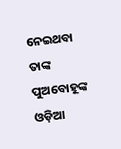ନେଇଥବା ତାଙ୍କ ପୁଅବୋହୂଙ୍କ ଓଡ଼ିଆ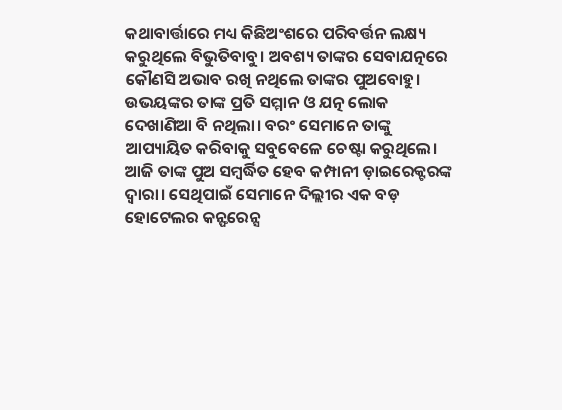କଥାବାର୍ତ୍ତାରେ ମଧ୍ୟ କିଛିଅଂଶରେ ପରିବର୍ତ୍ତନ ଲକ୍ଷ୍ୟ କରୁଥିଲେ ବିଭୁତିବାବୁ। ଅବଶ୍ୟ ତାଙ୍କର ସେବାଯତ୍ନରେ କୌଣସି ଅଭାବ ରଖି ନଥିଲେ ତାଙ୍କର ପୁଅବୋହୁ। ଉଭୟଙ୍କର ତାଙ୍କ ପ୍ରତି ସମ୍ମାନ ଓ ଯତ୍ନ ଲୋକ ଦେଖାଣିଆ ବି ନଥିଲା। ବରଂ ସେମାନେ ତାଙ୍କୁ ଆପ୍ୟାୟିତ କରିବାକୁ ସବୁବେଳେ ଚେଷ୍ଟା କରୁଥିଲେ।
ଆଜି ତାଙ୍କ ପୁଅ ସମ୍ବର୍ଦ୍ଧିତ ହେବ କମ୍ପାନୀ ଡ଼ାଇରେକ୍ଟରଙ୍କ ଦ୍ୱାରା। ସେଥିପାଇଁ ସେମାନେ ଦିଲ୍ଲୀର ଏକ ବଡ଼ ହୋଟେଲର କନ୍ଫରେନ୍ସ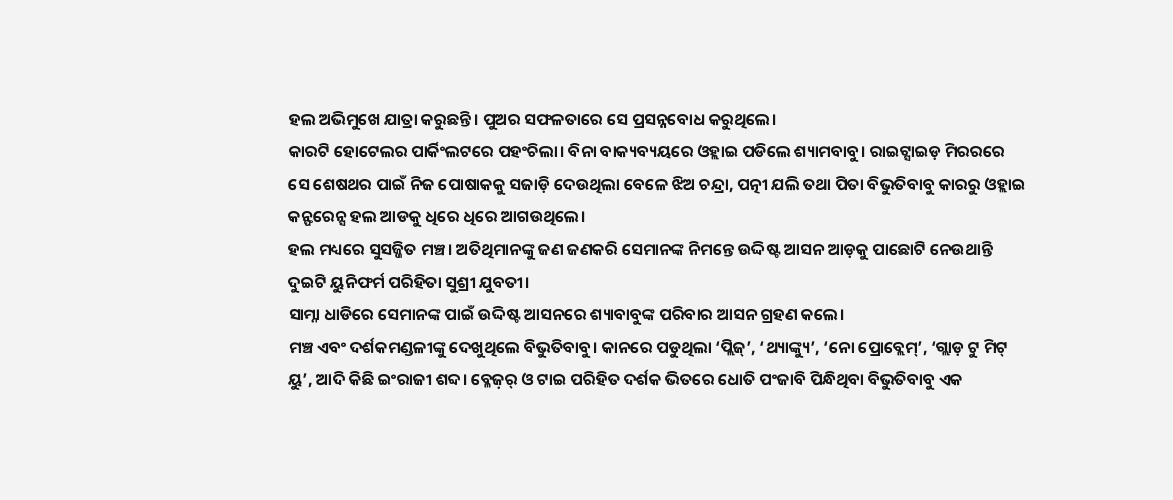ହଲ ଅଭିମୁଖେ ଯାତ୍ରା କରୁଛନ୍ତି। ପୁଅର ସଫଳତାରେ ସେ ପ୍ରସନ୍ନବୋଧ କରୁଥିଲେ।
କାରଟି ହୋଟେଲର ପାର୍କିଂଲଟରେ ପହଂଚିଲା। ବିନା ବାକ୍ୟବ୍ୟୟରେ ଓହ୍ଲାଇ ପଡିଲେ ଶ୍ୟାମବାବୁ। ରାଇଟ୍ସାଇଡ଼ ମିରରରେ ସେ ଶେଷଥର ପାଇଁ ନିଜ ପୋଷାକକୁ ସଜାଡ଼ି ଦେଉଥିଲା ବେଳେ ଝିଅ ଚନ୍ଦ୍ରା, ପତ୍ନୀ ଯଲି ତଥା ପିତା ବିଭୁତିବାବୁ କାରରୁ ଓହ୍ଲାଇ କନ୍ଫରେନ୍ସ ହଲ ଆଡକୁ ଧିରେ ଧିରେ ଆଗଉଥିଲେ।
ହଲ ମଧ୍ୟରେ ସୁସଜ୍ଜିତ ମଞ୍ଚ। ଅତିଥିମାନଙ୍କୁ ଜଣ ଜଣକରି ସେମାନଙ୍କ ନିମନ୍ତେ ଉଦ୍ଦିଷ୍ଟ ଆସନ ଆଡ଼କୁ ପାଛୋଟି ନେଉଥାନ୍ତି ଦୁଇଟି ୟୁନିଫର୍ମ ପରିହିତା ସୁଶ୍ରୀ ଯୁବତୀ।
ସାମ୍ନା ଧାଡିରେ ସେମାନଙ୍କ ପାଇଁ ଉଦ୍ଦିଷ୍ଟ ଆସନରେ ଶ୍ୟାବାବୁଙ୍କ ପରିବାର ଆସନ ଗ୍ରହଣ କଲେ।
ମଞ୍ଚ ଏବଂ ଦର୍ଶକମଣ୍ଡଳୀଙ୍କୁ ଦେଖୁଥିଲେ ବିଭୁତିବାବୁ। କାନରେ ପଡୁଥିଲା ‘ପ୍ଲିଜ୍’, ‘ଥ୍ୟାଙ୍କ୍ୟୁ’, ‘ନୋ ପ୍ରୋବ୍ଲେମ୍’, ‘ଗ୍ଲାଡ଼ ଟୁ ମିଟ୍ ୟୁ’, ଆଦି କିଛି ଇଂରାଜୀ ଶବ୍ଦ। ବ୍ଳେଜ଼ର୍ ଓ ଟାଇ ପରିହିତ ଦର୍ଶକ ଭିତରେ ଧୋତି ପଂଜାବି ପିନ୍ଧିଥିବା ବିଭୁତିବାବୁ ଏକ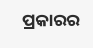ପ୍ରକାରର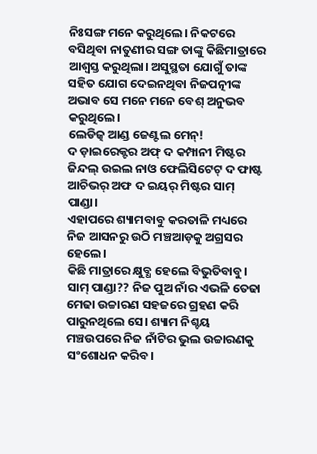ନିଃସଙ୍ଗ ମନେ କରୁଥିଲେ। ନିକଟରେ ବସିଥିବା ନାତୁଣୀର ସଙ୍ଗ ତାଙ୍କୁ କିଛିମାତ୍ରାରେ ଆଶ୍ୱସ୍ତ କରୁଥିଲା। ଅସୁସ୍ଥତା ଯୋଗୁଁ ତାଙ୍କ ସହିତ ଯୋଗ ଦେଇନଥିବା ନିଜପତ୍ନୀଙ୍କ ଅଭାବ ସେ ମନେ ମନେ ବେଶ୍ ଅନୁଭବ କରୁଥିଲେ।
ଲେଡିଜ଼୍ ଆଣ୍ଡ ଜେଣ୍ଟଲ ମେନ୍!
ଦ ଡ଼ାଇରେକ୍ଟର ଅଫ୍ ଦ କମ୍ପାନୀ ମିଷ୍ଟର ଜିନ୍ଦଲ୍ ଉଇଲ ନାଓ ଫେଲିସିଟେଟ୍ ଦ ଫାଷ୍ଟ ଆଚିଭର୍ ଅଫ ଦ ଇୟର୍ ମିଷ୍ଟର ସାମ୍ ପାଣ୍ଡା।
ଏହାପରେ ଶ୍ୟାମବାବୁ କରତାଳି ମଧ୍ୟରେ ନିଜ ଆସନରୁ ଉଠି ମଞ୍ଚଆଡ଼କୁ ଅଗ୍ରସର ହେଲେ।
କିଛି ମାତ୍ରାରେ କ୍ଷୁବ୍ଧ ହେଲେ ବିଭୁତିବାବୁ। ସାମ୍ ପାଣ୍ଡା?? ନିଜ ପୁଅ ନାଁର ଏଭଳି ତେଢା ମେଢା ଉଚ୍ଚାରଣ ସହଜରେ ଗ୍ରହଣ କରି ପାରୁନଥିଲେ ସେ। ଶ୍ୟାମ ନିଶ୍ଚୟ ମଞ୍ଚଉପରେ ନିଜ ନାଁଟିର ଭୁଲ ଉଚ୍ଚାରଣକୁ ସଂଶୋଧନ କରିବ।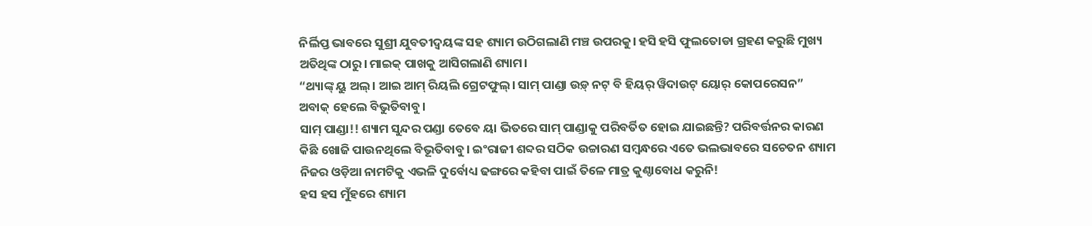ନିର୍ଲିପ୍ତ ଭାବରେ ସୁଶ୍ରୀ ଯୁବତୀଦ୍ବୟଙ୍କ ସହ ଶ୍ୟାମ ଉଠିଗଲାଣି ମଞ୍ଚ ଉପରକୁ। ହସି ହସି ଫୁଲତୋଡା ଗ୍ରହଣ କରୁଛି ମୁଖ୍ୟ ଅତିଥିଙ୍କ ଠାରୁ। ମାଇକ୍ ପାଖକୁ ଆସିଗଲାଣି ଶ୍ୟାମ।
“ଥ୍ୟାଙ୍କ୍ ୟୁ ଅଲ୍। ଆଇ ଆମ୍ ରିୟଲି ଗ୍ରେଟଫୁଲ୍। ସାମ୍ ପାଣ୍ଡା ଉଡ଼୍ ନଟ୍ ବି ହିୟର୍ ୱିଦାଉଟ୍ ୟୋର୍ କୋପରେସନ”
ଅବାକ୍ ହେଲେ ବିଭୁତିବାବୁ।
ସାମ୍ ପାଣ୍ଡା!! ଶ୍ୟାମ ସୁନ୍ଦର ପଣ୍ଡା ତେବେ ୟା ଭିତରେ ସାମ୍ ପାଣ୍ଡାକୁ ପରିବର୍ତିତ ହୋଇ ଯାଇଛନ୍ତି? ପରିବର୍ତ୍ତନର କାରଣ କିଛି ଖୋଜି ପାଉନଥିଲେ ବିଭୂତିବାବୁ। ଇଂରାଜୀ ଶବ୍ଦର ସଠିକ ଉଚ୍ଚାରଣ ସମ୍ବନ୍ଧରେ ଏତେ ଭଲଭାବରେ ସଚେତନ ଶ୍ୟାମ ନିଜର ଓଡ଼ିଆ ନାମଟିକୁ ଏଭଳି ଦୁର୍ବୋଧ୍ୟ ଢଙ୍ଗରେ କହିବା ପାଇଁ ତିଳେ ମାତ୍ର କୁଣ୍ଠାବୋଧ କରୁନି!
ହସ ହସ ମୁଁହରେ ଶ୍ୟାମ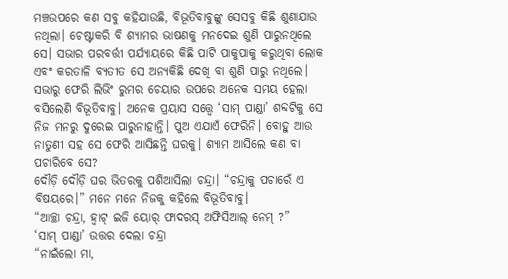ମଞ୍ଚଉପରେ କଣ ସବୁ କହିଯାଉଛି, ବିଭୂତିବାବୁଙ୍କୁ ସେସବୁ କିଛି ଶୁଣାଯାଉ ନଥିଲା। ଚେଷ୍ଟାକରି ବି ଶ୍ୟାମର ଭାଷଣକୁ ମନଦେଇ ଶୁଣି ପାରୁନଥିଲେ ସେ। ସଭାର ପରବର୍ତ୍ତୀ ପର୍ଯ୍ୟାୟରେ କିଛି ପାଟି ପାକୁପାକୁ କରୁଥିବା ଲୋକ ଏବଂ କରତାଳି ବ୍ୟତୀତ ସେ ଅନ୍ୟକିଛି ଦେଖି ବା ଶୁଣି ପାରୁ ନଥିଲେ।
ସଭାରୁ ଫେରି ଲିଭିଂ ରୁମର ଚେୟାର ଉପରେ ଅନେକ ସମୟ ହେଲା ବସିଲେଣି ବିଭୂତିବାବୁ। ଅନେକ ପ୍ରୟାସ ସତ୍ତ୍ୱେ ‘ସାମ୍ ପାଣ୍ଡା’ ଶବ୍ଦଟିକୁ ସେ ନିଜ ମନରୁ ଦୁରେଇ ପାରୁନାହାନ୍ତି। ପୁଅ ଏଯାଏଁ ଫେରିନି। ବୋହୁ ଆଉ ନାତୁଣୀ ସହ ସେ ଫେରି ଆସିଛନ୍ତି ଘରକୁ। ଶ୍ୟାମ ଆସିଲେ କଣ ବା ପଚାରିବେ ସେ?
ଦୌଡ଼ି ଦୌଡ଼ି ଘର ଭିତରକୁ ପଶିଆସିଲା ଚନ୍ଦ୍ରା। “ଚନ୍ଦ୍ରାକୁ ପଚାରେଁ ଏ ବିଷୟରେ।” ମନେ ମନେ ନିଜକୁ କହିଲେ ବିଭୂତିବାବୁ।
“ଆଚ୍ଛା ଚନ୍ଦ୍ରା, ହ୍ବାଟ୍ ଇଜି ୟୋର୍ ଫାଦରସ୍ ଅଫିସିଆଲ୍ ନେମ୍ ?”
‘ସାମ୍ ପାଣ୍ଡା’ ଉତ୍ତର ଦେଲା ଚନ୍ଦ୍ରା
“ନାଇଁଲୋ ମା,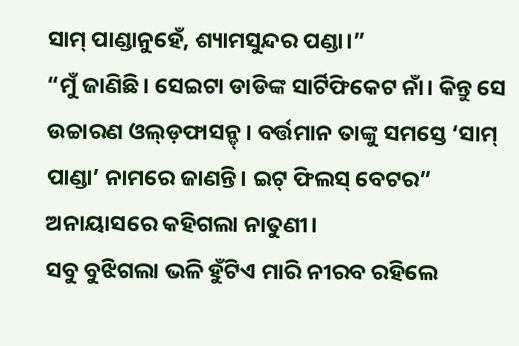ସାମ୍ ପାଣ୍ଡାନୁହେଁ, ଶ୍ୟାମସୁନ୍ଦର ପଣ୍ଡା।”
“ମୁଁ ଜାଣିଛି। ସେଇଟା ଡାଡିଙ୍କ ସାର୍ଟିଫିକେଟ ନାଁ। କିନ୍ତୁ ସେ ଉଚ୍ଚାରଣ ଓଲ୍ଡ଼ଫାସନ୍ଡ୍। ବର୍ତ୍ତମାନ ତାଙ୍କୁ ସମସ୍ତେ ‘ସାମ୍ ପାଣ୍ଡା’ ନାମରେ ଜାଣନ୍ତି। ଇଟ୍ ଫିଲସ୍ ବେଟର” ଅନାୟାସରେ କହିଗଲା ନାତୁଣୀ।
ସବୁ ବୁଝିଗଲା ଭଳି ହୁଁଟିଏ ମାରି ନୀରବ ରହିଲେ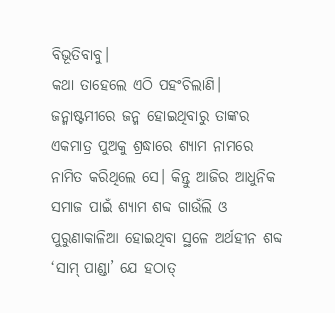ବିଭୂତିବାବୁ।
କଥା ତାହେଲେ ଏଠି ପହଂଚିଲାଣି। ଜନ୍ମାଷ୍ଟମୀରେ ଜନ୍ମ ହୋଇଥିବାରୁ ତାଙ୍କର ଏକମାତ୍ର ପୁଅକୁ ଶ୍ରଦ୍ଧାରେ ଶ୍ୟାମ ନାମରେ ନାମିତ କରିଥିଲେ ସେ। କିନ୍ତୁ ଆଜିର ଆଧୁନିକ ସମାଜ ପାଇଁ ଶ୍ୟାମ ଶବ୍ଦ ଗାଉଁଲି ଓ ପୁରୁଣାକାଳିଆ ହୋଇଥିବା ସ୍ଥଳେ ଅର୍ଥହୀନ ଶବ୍ଦ ‘ସାମ୍ ପାଣ୍ଡା’ ଯେ ହଠାତ୍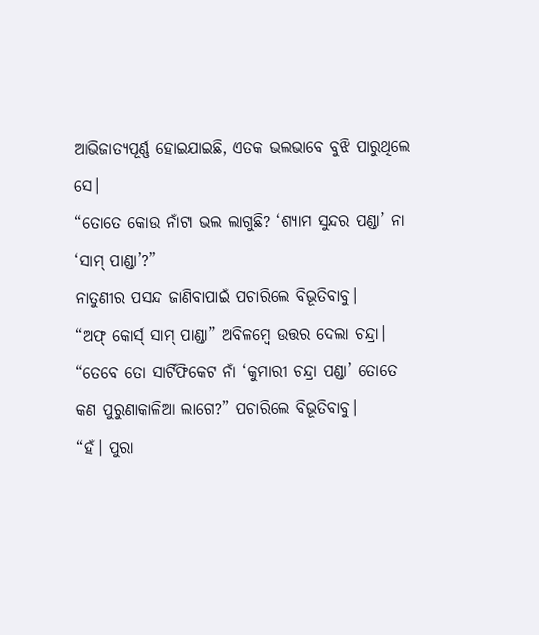ଆଭିଜାତ୍ୟପୂର୍ଣ୍ଣ ହୋଇଯାଇଛି, ଏତକ ଭଲଭାବେ ବୁଝି ପାରୁଥିଲେ ସେ।
“ତୋତେ କୋଉ ନାଁଟା ଭଲ ଲାଗୁଛି? ‘ଶ୍ୟାମ ସୁନ୍ଦର ପଣ୍ଡା’ ନା ‘ସାମ୍ ପାଣ୍ଡା’?”
ନାତୁଣୀର ପସନ୍ଦ ଜାଣିବାପାଇଁ ପଚାରିଲେ ବିଭୂତିବାବୁ।
“ଅଫ୍ କୋର୍ସ୍ ସାମ୍ ପାଣ୍ଡା” ଅବିଳମ୍ବେ ଉତ୍ତର ଦେଲା ଚନ୍ଦ୍ରା।
“ତେବେ ତୋ ସାର୍ଟିଫିକେଟ ନାଁ ‘କୁମାରୀ ଚନ୍ଦ୍ରା ପଣ୍ଡା’ ତୋତେ କଣ ପୁରୁଣାକାଳିଆ ଲାଗେ?” ପଚାରିଲେ ବିଭୂତିବାବୁ।
“ହଁ। ପୁରା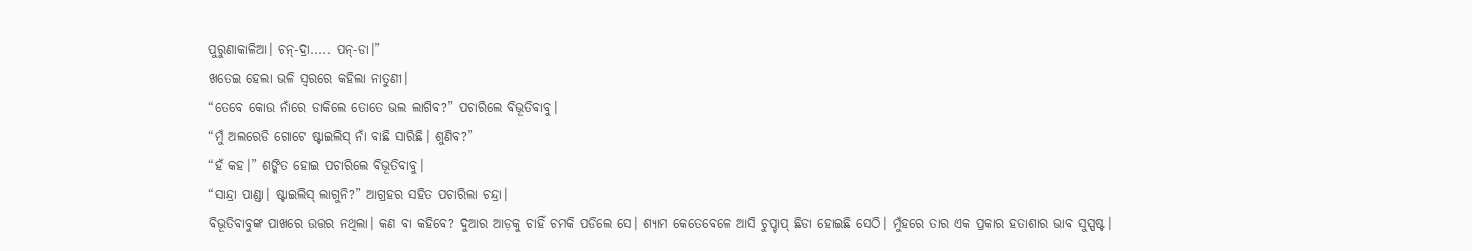ପୁରୁଣାକାଳିଆ। ଚନ୍-ଦ୍ରା..... ପନ୍-ଡା।”
ଖତେଇ ହେଲା ଭଳି ସ୍ବରରେ କହିଲା ନାତୁଣୀ।
“ତେବେ କୋଉ ନାଁରେ ଡାକିଲେ ତୋତେ ଭଲ ଲାଗିବ?” ପଚାରିଲେ ବିଭୂତିବାବୁ।
“ମୁଁ ଅଲରେଡି ଗୋଟେ ଷ୍ଟାଇଲିସ୍ ନାଁ ବାଛି ସାରିଛି। ଶୁଣିବ?”
“ହଁ କହ।” ଶଙ୍କିତ ହୋଇ ପଚାରିଲେ ବିଭୂତିବାବୁ।
“ସାନ୍ଦ୍ରା ପାଣ୍ଡା। ଷ୍ଟାଇଲିସ୍ ଲାଗୁନି?” ଆଗ୍ରହର ସହିତ ପଚାରିଲା ଚନ୍ଦ୍ରା।
ବିଭୂତିବାବୁଙ୍କ ପାଖରେ ଉତ୍ତର ନଥିଲା। କଣ ବା କହିବେ? ଦୁଆର ଆଡ଼କୁ ଚାହିଁ ଚମକି ପଡିଲେ ସେ। ଶ୍ୟାମ କେତେବେଳେ ଆସି ଚୁପ୍ଚାପ୍ ଛିଡା ହୋଇଛି ସେଠି। ମୁଁହରେ ତାର ଏକ ପ୍ରକାର ହତାଶାର ଭାବ ସୁସ୍ପଷ୍ଟ।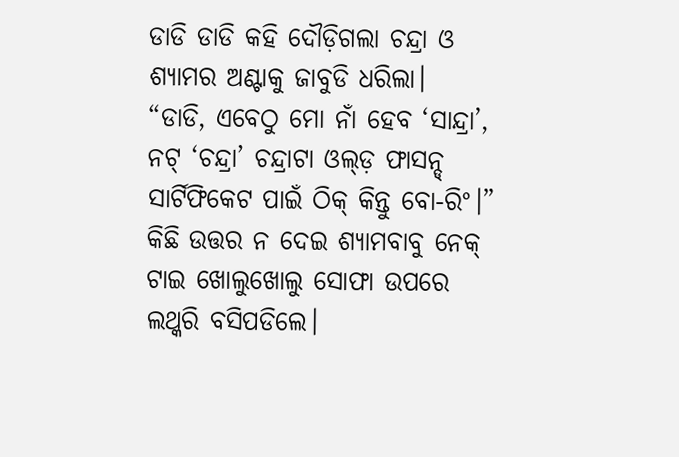ଡାଡି ଡାଡି କହି ଦୌଡ଼ିଗଲା ଚନ୍ଦ୍ରା ଓ ଶ୍ୟାମର ଅଣ୍ଟାକୁ ଜାବୁଡି ଧରିଲା।
“ଡାଡି, ଏବେଠୁ ମୋ ନାଁ ହେବ ‘ସାନ୍ଦ୍ରା’, ନଟ୍ ‘ଚନ୍ଦ୍ରା’ ଚନ୍ଦ୍ରାଟା ଓଲ୍ଡ଼ ଫାସନ୍ଡ୍ ସାର୍ଟିଫିକେଟ ପାଇଁ ଠିକ୍ କିନ୍ତୁ ବୋ-ରିଂ।”
କିଛି ଉତ୍ତର ନ ଦେଇ ଶ୍ୟାମବାବୁ ନେକ୍ ଟାଇ ଖୋଲୁଖୋଲୁ ସୋଫା ଉପରେ ଲଥ୍କରି ବସିପଡିଲେ।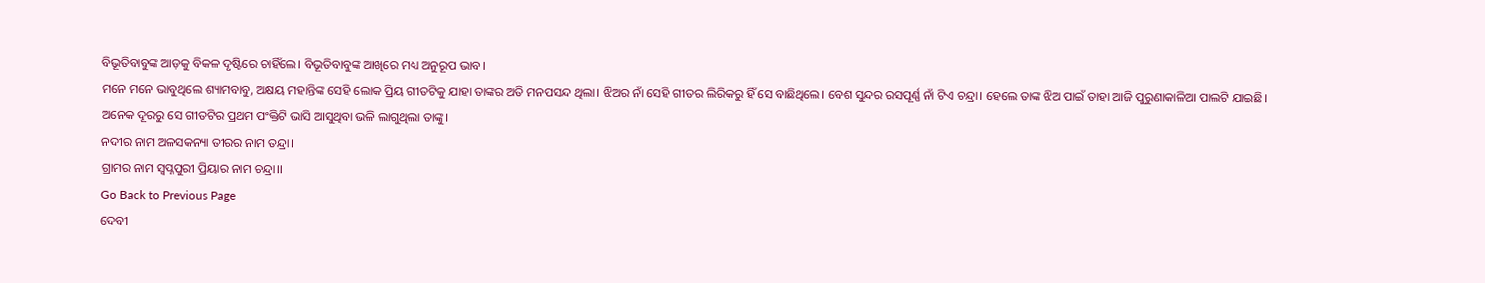ବିଭୂତିବାବୁଙ୍କ ଆଡ଼କୁ ବିକଳ ଦୃଷ୍ଟିରେ ଚାହିଁଲେ। ବିଭୂତିବାବୁଙ୍କ ଆଖିରେ ମଧ୍ୟ ଅନୁରୂପ ଭାବ।
ମନେ ମନେ ଭାବୁଥିଲେ ଶ୍ୟାମବାବୁ, ଅକ୍ଷୟ ମହାନ୍ତିଙ୍କ ସେହି ଲୋକ ପ୍ରିୟ ଗୀତଟିକୁ ଯାହା ତାଙ୍କର ଅତି ମନପସନ୍ଦ ଥିଲା। ଝିଅର ନାଁ ସେହି ଗୀତର ଲିରିକରୁ ହିଁ ସେ ବାଛିଥିଲେ। ବେଶ ସୁନ୍ଦର ରସପୂର୍ଣ୍ଣ ନାଁ ଟିଏ ଚନ୍ଦ୍ରା। ହେଲେ ତାଙ୍କ ଝିଅ ପାଇଁ ତାହା ଆଜି ପୁରୁଣାକାଳିଆ ପାଲଟି ଯାଇଛି।
ଅନେକ ଦୂରରୁ ସେ ଗୀତଟିର ପ୍ରଥମ ପଂକ୍ତିଟି ଭାସି ଆସୁଥିବା ଭଳି ଲାଗୁଥିଲା ତାଙ୍କୁ।
ନଦୀର ନାମ ଅଳସକନ୍ୟା ତୀରର ନାମ ତନ୍ଦ୍ରା।
ଗ୍ରାମର ନାମ ସ୍ବପ୍ନପୁରୀ ପ୍ରିୟାର ନାମ ଚନ୍ଦ୍ରା।।
Go Back to Previous Page
ଦେବୀ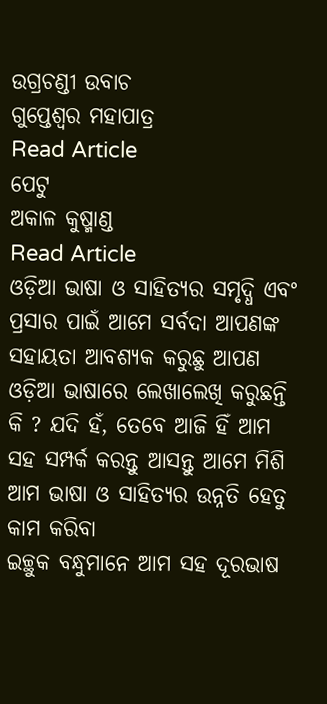ଉଗ୍ରଚଣ୍ଡୀ ଉବାଚ
ଗୁପ୍ତେଶ୍ବର ମହାପାତ୍ର
Read Article
ପେଟୁ
ଅକାଳ କୁଷ୍ମାଣ୍ଡ
Read Article
ଓଡ଼ିଆ ଭାଷା ଓ ସାହିତ୍ୟର ସମୃଦ୍ଧି ଏବଂ ପ୍ରସାର ପାଇଁ ଆମେ ସର୍ବଦା ଆପଣଙ୍କ ସହାୟତା ଆବଶ୍ୟକ କରୁଛୁ ଆପଣ ଓଡ଼ିଆ ଭାଷାରେ ଲେଖାଲେଖି କରୁଛନ୍ତି କି ? ଯଦି ହଁ, ତେବେ ଆଜି ହିଁ ଆମ ସହ ସମ୍ପର୍କ କରନ୍ତୁ ଆସନ୍ତୁ ଆମେ ମିଶି ଆମ ଭାଷା ଓ ସାହିତ୍ୟର ଉନ୍ନତି ହେତୁ କାମ କରିବା
ଇଚ୍ଛୁକ ବନ୍ଧୁମାନେ ଆମ ସହ ଦୂରଭାଷ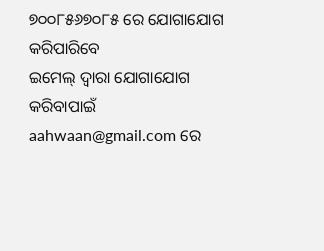୭୦୦୮୫୬୭୦୮୫ ରେ ଯୋଗାଯୋଗ କରିପାରିବେ
ଇମେଲ୍ ଦ୍ବାରା ଯୋଗାଯୋଗ କରିବାପାଇଁ aahwaan@gmail.com ରେ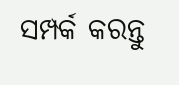ସମ୍ପର୍କ କରନ୍ତୁ